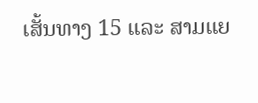ເສັ້ນທາງ 15 ແລະ ສາມແຍ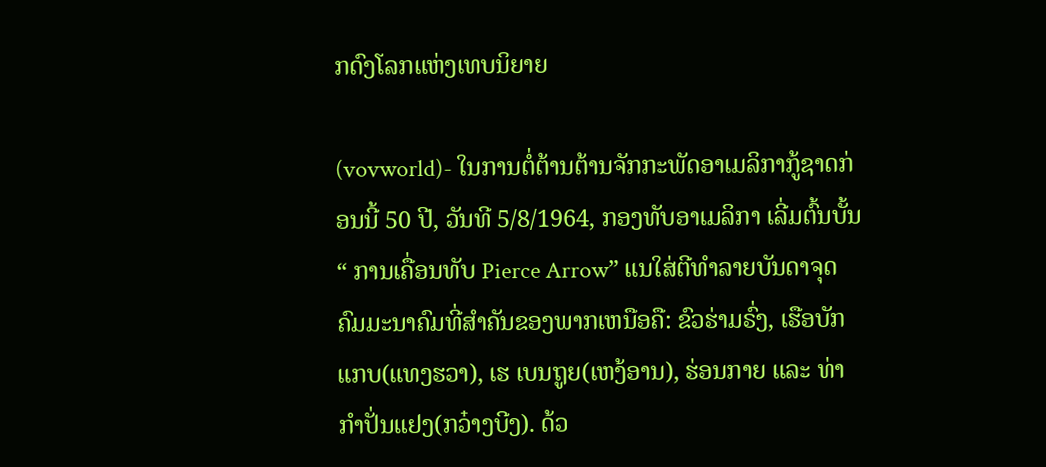ກດົງໂລກແຫ່ງເທບນິຍາຍ

(vovworld)- ໃນການຕໍ່ຕ້ານຕ້ານຈັກກະພັດອາເມລິກາກູ້ຊາດກ່ອນນີ້ 50 ປີ, ວັນທີ 5/8/1964, ກອງທັບອາເມລິກາ ເລີ່ມຕົ້ນບັ້ນ“ ການເຄື່ອນທັບ Pierce Arrow” ແນໃສ່ຕີທຳລາຍບັນດາຈຸດຄົມມະນາຄົມທີ່ສຳຄັນຂອງພາກເຫນືອຄື: ຂົວຮ່າມຣົ່ງ, ເຮືອບັກແກບ(ແທງຮວາ), ເຮ ເບນຖູຍ(ເຫງ້ອານ), ຮ່ອນກາຍ ແລະ ທ່າກຳປັ່ນແຢງ(ກວ໋າງບີງ). ດ້ວ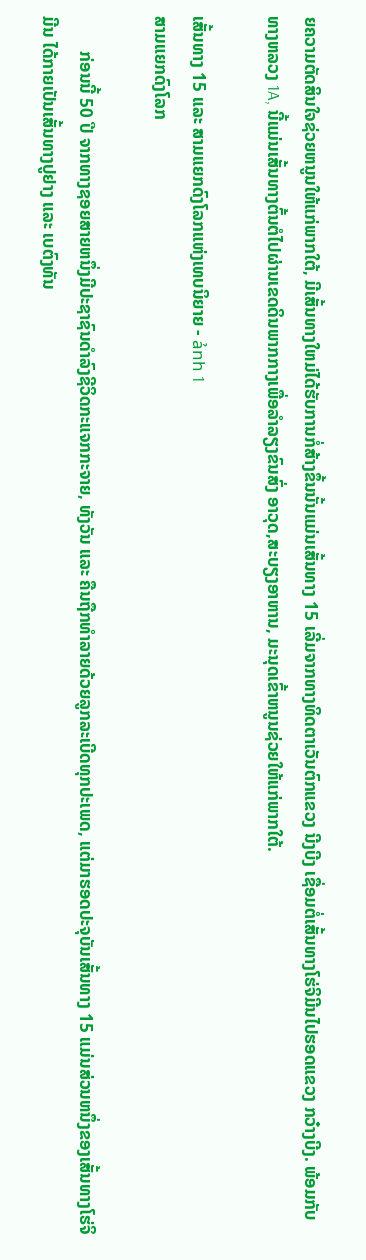ຍຄວາມຕັດສິນໃຈຊ່ວຍຫນູນໃຫ້ແກ່ພາກໃຕ້, ມີເສັ້ນທາງໃຫມ່ໄດ້ຮັບການກໍ່ສ້າງຂຶ້ນນັ້ນແມ່ນເສັ້ນທາງ 15 ເລີ່ມຈາກທາງທິດຕາເວັນຕົກແຂວງ ນີງບີງ ເຊື່ອມຕໍ່ເສັ້ນທາງໂຮ່ຈິມີນໄປຮອດແຂວງ ກວ໋າງບີງ. ພ້ອມກັບທາງຫລວງ 1A, ນີ້ແມ່ນເສັ້ນທາງຕົ້ນຕໍໄປຜ່ານເຂດດິນພາກກາງເພື່ອລຳລຽງຂົນສົ່ງ ອາວຸດ,ສະບຽງອາຫານ, ມະນຸດເຂົ້າຫນູນຊ່ວຍໃຫ້ແກ່ພາກໃຕ້.

ເສັ້ນທາງ 15 ແລະ ສາມແຍກດົງໂລກແຫ່ງເທບນິຍາຍ - ảnh 1
ສາມແຍກດົງໂລກ

        ກ່ອນນີ້ 50 ປີ ຈາກທາງຊອຍສາຍຫນຶ່ງມີປະຊາຊົນດຳລົງຊີວິດກະແຈກກະຈາຍ, ທັງວັນ ແລະ ຄືນຖືກທຳລາຍດ້ວຍລູກລະເບີດທຸກປະເພດ, ແຕ່ມາຮອດປະຈຸບັນເສັ້ນທາງ 15 ແມ່ນສ່ວນຫນຶ່ງຂອງເສັ້ນທາງໂຮ່ຈິມີນ ໄດ້ກາຍເປັນເສັ້ນທາງປູຢາງ ແລະ ເບຕົງທັນ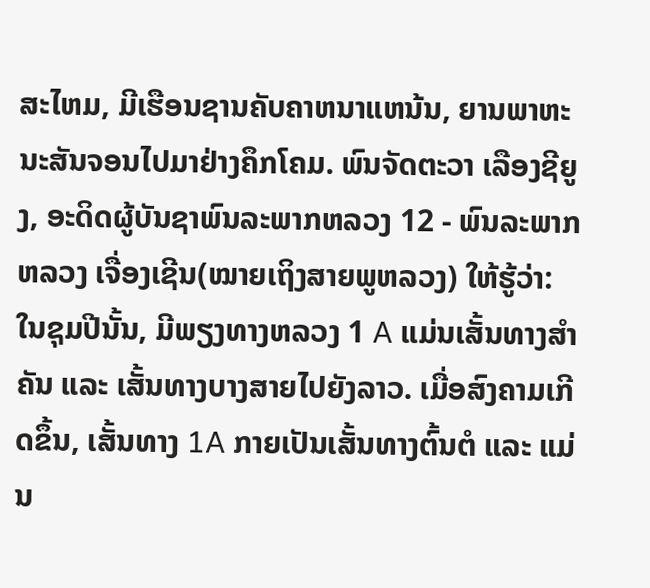ສະໄຫມ, ມີເຮືອນຊານຄັບຄາຫນາແຫນ້ນ, ຍານພາຫະນະສັນຈອນໄປມາຢ່າງຄຶກໂຄມ. ພົນຈັດຕະວາ ເລືອງຊີຍູງ, ອະດິດຜູ້ບັນຊາພົນລະພາກຫລວງ 12 - ພົນລະພາກຫລວງ ເຈື່ອງເຊີນ(ໝາຍເຖິງສາຍພູຫລວງ) ໃຫ້ຮູ້ວ່າ: ໃນຊຸມປີນັ້ນ, ມີພຽງທາງຫລວງ 1 A ແມ່ນເສັ້ນທາງສຳຄັນ ແລະ ເສັ້ນທາງບາງສາຍໄປຍັງລາວ. ເມື່ອສົງຄາມເກີດຂຶ້ນ, ເສັ້ນທາງ 1A ກາຍເປັນເສັ້ນທາງຕົ້ນຕໍ ແລະ ແມ່ນ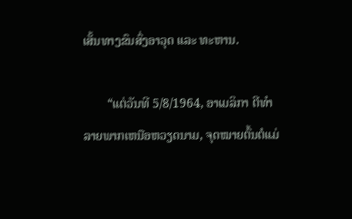ເສັ້ນທາງຂົນສົ່ງອາວຸດ ແລະ ທະຫານ.

        “ແຕ່ວັນທີ 5/8/1964, ອາເມລິກາ ຕີທຳລາຍພາກເຫນືອຫວຽດນາມ, ຈຸດໝາຍຕົ້ນຕໍແມ່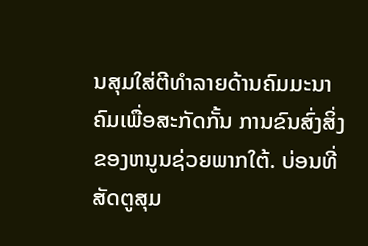ນສຸມໃສ່ຕີທຳລາຍດ້ານຄົມມະນາຄົມເພື່ອສະກັດກັ້ນ ການຂົນສົ່ງສິ່ງຂອງຫນູນຊ່ວຍພາກໃຕ້. ບ່ອນທີ່ສັດຕູສຸມ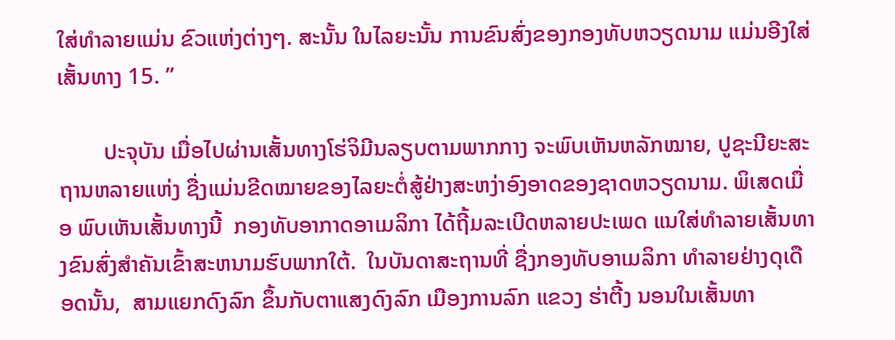ໃສ່ທຳລາຍແມ່ນ ຂົວແຫ່ງຕ່າງໆ. ສະນັ້ນ ໃນໄລຍະນັ້ນ ການຂົນສົ່ງຂອງກອງທັບຫວຽດນາມ ແມ່ນອີງໃສ່ເສັ້ນທາງ 15. ”

        ປະຈຸບັນ ເມື່ອໄປຜ່ານເສັ້ນທາງໂຮ່ຈິມີນລຽບຕາມພາກກາງ ຈະພົບເຫັນຫລັກໝາຍ, ປູຊະນີຍະສະຖານຫລາຍແຫ່ງ ຊື່ງແມ່ນຂີດໝາຍຂອງໄລຍະຕໍ່ສູ້ຢ່າງສະຫງ່າອົງອາດຂອງຊາດຫວຽດນາມ. ພິເສດເມື່ອ ພົບເຫັນເສັ້ນທາງນີ້  ກອງທັບອາກາດອາເມລິກາ ໄດ້ຖີ້ມລະເບີດຫລາຍປະເພດ ແນໃສ່ທຳລາຍເສັ້ນທາງຂົນສົ່ງສຳຄັນເຂົ້າສະຫນາມຮົບພາກໃຕ້.  ໃນບັນດາສະຖານທີ່ ຊື່ງກອງທັບອາເມລິກາ ທຳລາຍຢ່າງດຸເດືອດນັ້ນ,  ສາມແຍກດົງລົກ ຂຶ້ນກັບຕາແສງດົງລົກ ເມືອງການລົກ ແຂວງ ຮ່າຕີ້ງ ນອນໃນເສັ້ນທາ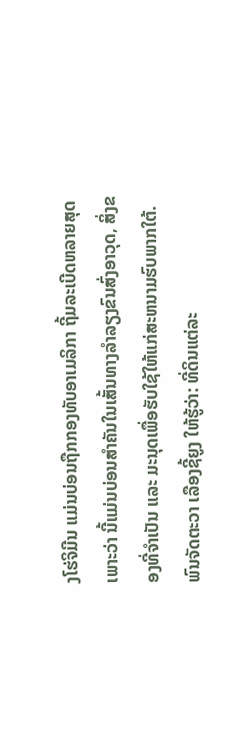ງໂຮ່ຈິມີນ ແມ່ນບ່ອນຖືກກອງທັບອາເມລິກາ ຖີ້ມລະເບີດຫລາຍສຸດ ເພາະວ່າ ນີ້ແມ່ນບ່ອນສຳຄັນໃນເສັ້ນທາງລຳລຽງຂົນສົ່ງອາວຸດ, ສິ່ງຂອງທີ່ຈຳເປັນ ແລະ ມະນຸດເພື່ອຮັບໃຊ້ໃຫ້ແກ່ສະຫນາມຮົບພາກໃຕ້. ພົນຈັດຕະວາ ເລືອງຊີ້ຍູງ ໃຫ້ຮູ້ວ່າ: ທີ່ດິນແຕ່ລະ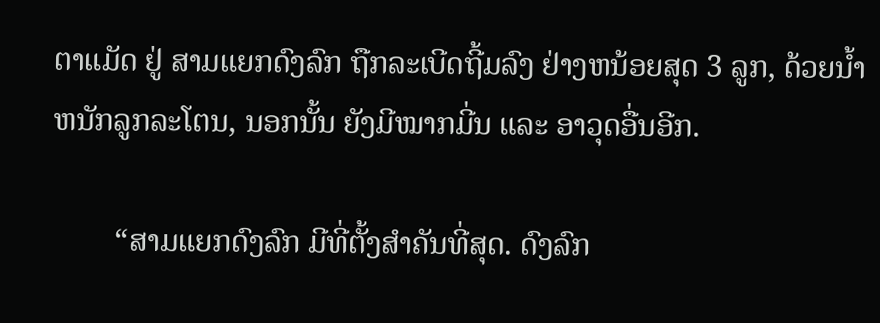ຕາແມັດ ຢູ່ ສາມແຍກດົງລົກ ຖືກລະເບີດຖີ້ມລົງ ຢ່າງຫນ້ອຍສຸດ 3 ລູກ, ດ້ວຍນ້ຳຫນັກລູກລະໂຕນ, ນອກນັ້ນ ຍັງມີໝາກມີ່ນ ແລະ ອາວຸດອື່ນອີກ.

        “ສາມແຍກດົງລົກ ມີທີ່ຕັ້ງສຳຄັນທີ່ສຸດ. ດົງລົກ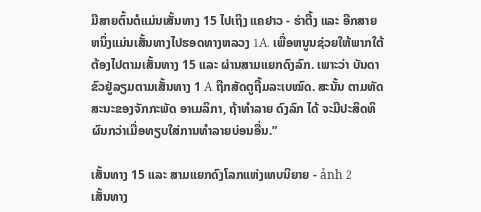ມີສາຍຕົ້ນຕໍແມ່ນເສັ້ນທາງ 15 ໄປເຖິງ ແຄຢາວ - ຮ່າຕີ້ງ ແລະ ອີກສາຍຫນຶ່ງແມ່ນເສັ້ນທາງໄປຮອດທາງຫລວງ 1A. ເພື່ອຫນູນຊ່ວຍໃຫ້ພາກໃຕ້ຕ້ອງໄປຕາມເສັ້ນທາງ 15 ແລະ ຜ່ານສາມແຍກດົງລົກ. ເພາະວ່າ ບັນດາຂົວຢູ່ລຽມຕາມເສັ້ນທາງ 1 A ຖືກສັດຕູຖີ້ມລະເບໝົດ. ສະນັ້ນ ຕາມທັດສະນະຂອງຈັກກະພັດ ອາເມລິກາ, ຖ້າທຳລາຍ ດົງລົກ ໄດ້ ຈະມີປະສິດທິຜົນກວ່າເມື່ອທຽບໃສ່ການທຳລາຍບ່ອນອື່ນ.”

ເສັ້ນທາງ 15 ແລະ ສາມແຍກດົງໂລກແຫ່ງເທບນິຍາຍ - ảnh 2
ເສັ້ນທາງ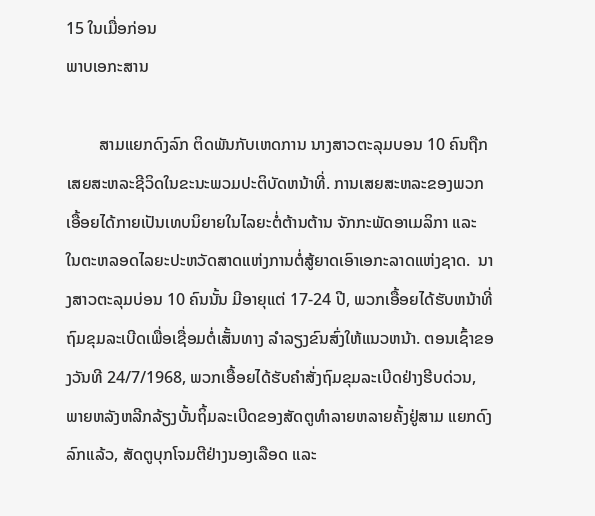15 ໃນເມື່ອກ່ອນ
ພາບເອກະສານ

        ສາມແຍກດົງລົກ ຕິດພັນກັບເຫດການ ນາງສາວຕະລຸມບອນ 10 ຄົນຖືກເສຍສະຫລະຊີວິດໃນຂະນະພວມປະຕິບັດຫນ້າທີ່. ການເສຍສະຫລະຂອງພວກເອື້ອຍໄດ້ກາຍເປັນເທບນິຍາຍໃນໄລຍະຕໍ່ຕ້ານຕ້ານ ຈັກກະພັດອາເມລິກາ ແລະ ໃນຕະຫລອດໄລຍະປະຫວັດສາດແຫ່ງການຕໍ່ສູ້ຍາດເອົາເອກະລາດແຫ່ງຊາດ.  ນາງສາວຕະລຸມບ່ອນ 10 ຄົນນັ້ນ ມີອາຍຸແຕ່ 17-24 ປີ, ພວກເອື້ອຍໄດ້ຮັບຫນ້າທີ່ຖົມຂຸມລະເບີດເພື່ອເຊື່ອມຕໍ່ເສັ້ນທາງ ລຳລຽງຂົນສົ່ງໃຫ້ແນວຫນ້າ. ຕອນເຊົ້າຂອງວັນທີ 24/7/1968, ພວກເອື້ອຍໄດ້ຮັບຄຳສັ່ງຖົມຂຸມລະເບີດຢ່າງຮີບດ່ວນ, ພາຍຫລັງຫລີກລ້ຽງບັ້ນຖິ້ມລະເບີດຂອງສັດຕູທຳລາຍຫລາຍຄັ້ງຢູ່ສາມ ແຍກດົງລົກແລ້ວ, ສັດຕູບຸກໂຈມຕີຢ່າງນອງເລືອດ ແລະ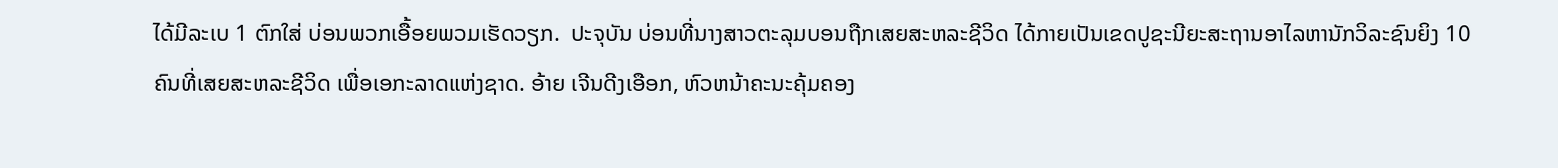ໄດ້ມີລະເບ 1 ຕົກໃສ່ ບ່ອນພວກເອື້ອຍພວມເຮັດວຽກ.  ປະຈຸບັນ ບ່ອນທີ່ນາງສາວຕະລຸມບອນຖືກເສຍສະຫລະຊີວິດ ໄດ້ກາຍເປັນເຂດປູຊະນີຍະສະຖານອາໄລຫານັກວິລະຊົນຍິງ 10 ຄົນທີ່ເສຍສະຫລະຊີວິດ ເພື່ອເອກະລາດແຫ່ງຊາດ. ອ້າຍ ເຈີນດີງເອືອກ, ຫົວຫນ້າຄະນະຄຸ້ມຄອງ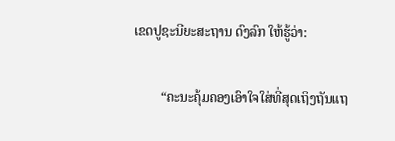ເຂດປູຊະນີຍະສະຖານ ດົງລົກ ໃຫ້ຮູ້ວ່າ:

        “ຄະນະຄຸ້ມຄອງເອົາໃຈໃສ່ທີ່ສຸດເຖິງຖັນແຖ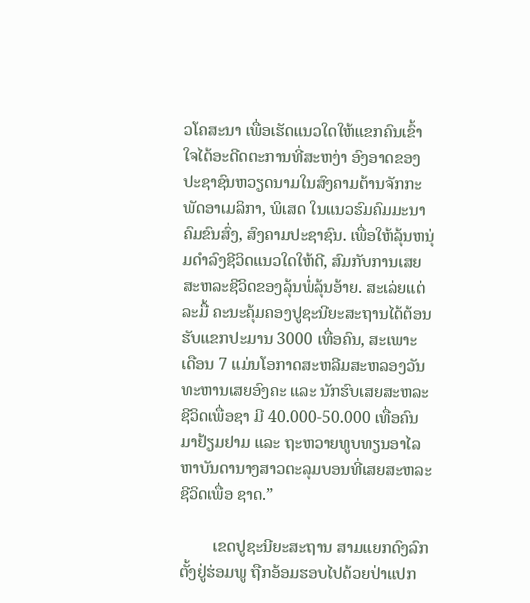ວໂຄສະນາ ເພື່ອເຮັດແນວໃດໃຫ້ແຂກຄົນເຂົ້າໃຈໄດ້ອະດີດຕະການທີ່ສະຫງ່າ ອົງອາດຂອງປະຊາຊົນຫວຽດນາມໃນສົງຄາມຕ້ານຈັກກະພັດອາເມລິກາ, ພິເສດ ໃນແນວຮົມຄົມມະນາຄົມຂົນສົ່ງ, ສົງຄາມປະຊາຊົນ. ເພື່ອໃຫ້ລຸ້ນຫນຸ່ມດຳລົງຊີວິດແນວໃດໃຫ້ດີ, ສົມກັບການເສຍສະຫລະຊີວິດຂອງລຸ້ນພໍ່ລຸ້ນອ້າຍ. ສະເລ່ຍແຕ່ລະມື້ ຄະນະຄຸ້ມຄອງປູຊະນີຍະສະຖານໄດ້ຕ້ອນຮັບແຂກປະມານ 3000 ເທື່ອຄົນ, ສະເພາະ ເດືອນ 7 ແມ່ນໂອກາດສະຫລີມສະຫລອງວັນທະຫານເສຍອົງຄະ ແລະ ນັກຮົບເສຍສະຫລະຊີວິດເພື່ອຊາ ມີ 40.000-50.000 ເທື່ອຄົນມາຢ້ຽມຢາມ ແລະ ຖະຫວາຍທູບທຽນອາໄລຫາບັນດານາງສາວຕະລຸມບອນທີ່ເສຍສະຫລະຊີວິດເພື່ອ ຊາດ.”

        ເຂດປູຊະນີຍະສະຖານ ສາມແຍກດົງລົກ ຕັ້ງຢູ່ຮ່ອມພູ ຖືກອ້ອມຮອບໄປດ້ວຍປ່າແປກ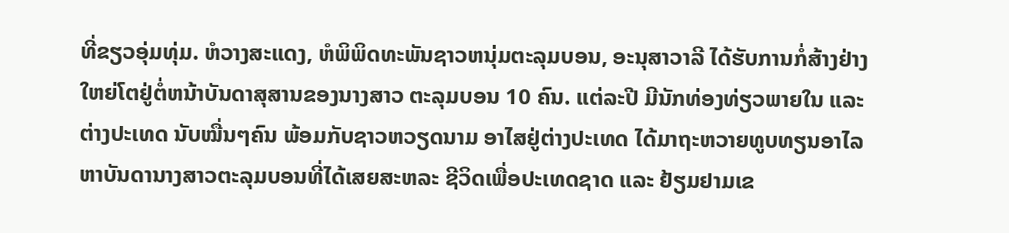ທີ່ຂຽວອຸ່ມທຸ່ມ. ຫໍວາງສະແດງ, ຫໍພິພິດທະພັນຊາວຫນຸ່ມຕະລຸມບອນ, ອະນຸສາວາລີ ໄດ້ຮັບການກໍ່ສ້າງຢ່າງໃຫຍ່ໂຕຢູ່ຕໍ່ຫນ້າບັນດາສຸສານຂອງນາງສາວ ຕະລຸມບອນ 10 ຄົນ. ແຕ່ລະປີ ມີນັກທ່ອງທ່ຽວພາຍໃນ ແລະ ຕ່າງປະເທດ ນັບໝື່ນໆຄົນ ພ້ອມກັບຊາວຫວຽດນາມ ອາໄສຢູ່ຕ່າງປະເທດ ໄດ້ມາຖະຫວາຍທູບທຽນອາໄລຫາບັນດານາງສາວຕະລຸມບອນທີ່ໄດ້ເສຍສະຫລະ ຊີວິດເພື່ອປະເທດຊາດ ແລະ ຢ້ຽມຢາມເຂ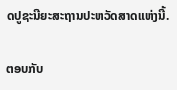ດປູຊະນີຍະສະຖານປະຫວັດສາດແຫ່ງນີ້.

ຕອບກັບ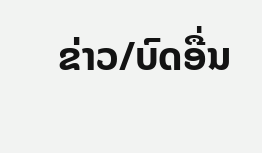ຂ່າວ/ບົດອື່ນ